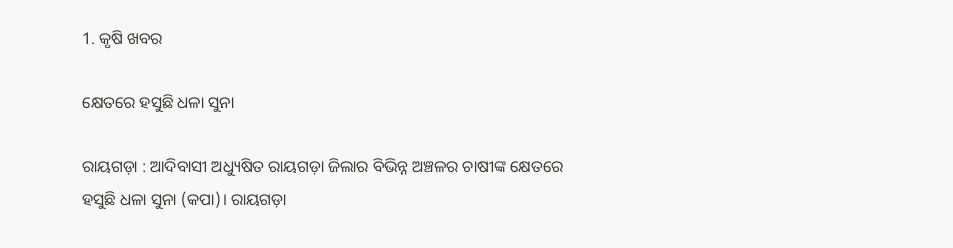1. କୃଷି ଖବର

କ୍ଷେତରେ ହସୁଛି ଧଳା ସୁନା

ରାୟଗଡ଼ା : ଆଦିବାସୀ ଅଧ୍ୟୁଷିତ ରାୟଗଡ଼ା ଜିଲାର ବିଭିନ୍ନ ଅଞ୍ଚଳର ଚାଷୀଙ୍କ କ୍ଷେତରେ ହସୁଛି ଧଳା ସୁନା (କପା)। ରାୟଗଡ଼ା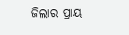ଜିଲାର ପ୍ରାୟ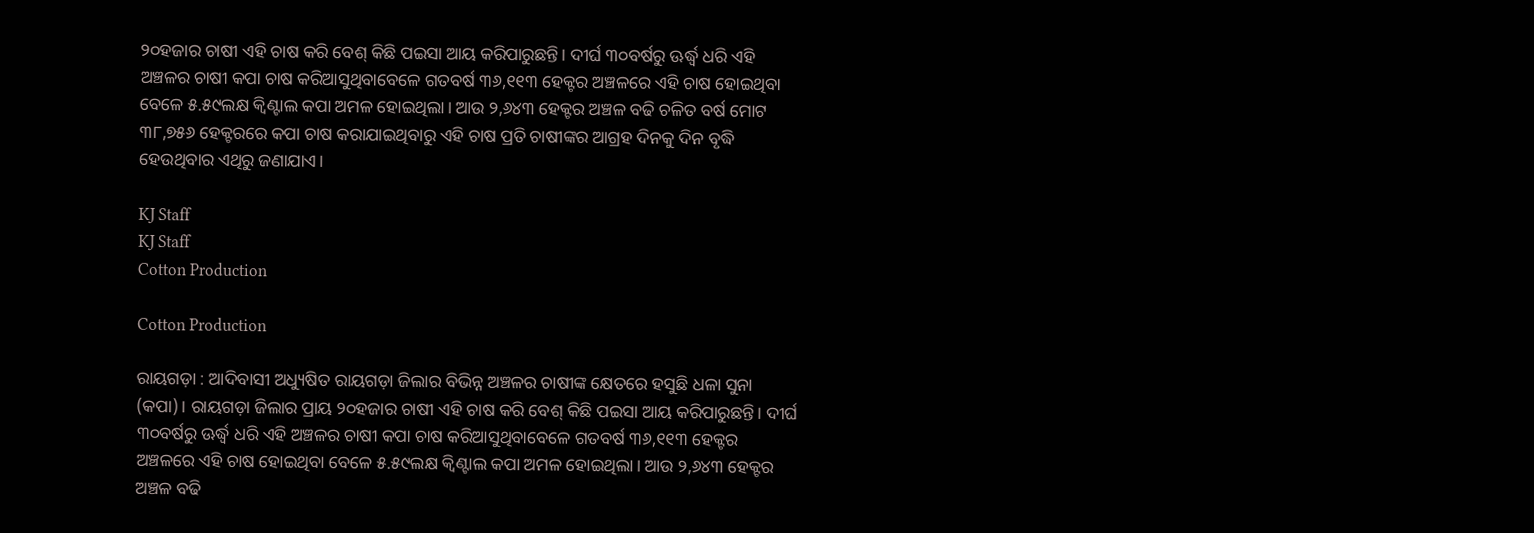୨୦ହଜାର ଚାଷୀ ଏହି ଚାଷ କରି ବେଶ୍‍ କିଛି ପଇସା ଆୟ କରିପାରୁଛନ୍ତି। ଦୀର୍ଘ ୩୦ବର୍ଷରୁ ଊର୍ଦ୍ଧ୍ବ ଧରି ଏହି ଅଞ୍ଚଳର ଚାଷୀ କପା ଚାଷ କରିଆସୁଥିବାବେଳେ ଗତବର୍ଷ ୩୬,୧୧୩ ହେକ୍ଟର ଅଞ୍ଚଳରେ ଏହି ଚାଷ ହୋଇଥିବା ବେଳେ ୫.୫୯ଲକ୍ଷ କ୍ୱିଣ୍ଟାଲ କପା ଅମଳ ହୋଇଥିଲା। ଆଉ ୨,୬୪୩ ହେକ୍ଟର ଅଞ୍ଚଳ ବଢି ଚଳିତ ବର୍ଷ ମୋଟ ୩୮,୭୫୬ ହେକ୍ଟରରେ କପା ଚାଷ କରାଯାଇଥିବାରୁ ଏହି ଚାଷ ପ୍ରତି ଚାଷୀଙ୍କର ଆଗ୍ରହ ଦିନକୁ ଦିନ ବୃଦ୍ଧି ହେଉଥିବାର ଏଥିରୁ ଜଣାଯାଏ।

KJ Staff
KJ Staff
Cotton Production

Cotton Production

ରାୟଗଡ଼ା : ଆଦିବାସୀ ଅଧ୍ୟୁଷିତ ରାୟଗଡ଼ା ଜିଲାର ବିଭିନ୍ନ ଅଞ୍ଚଳର ଚାଷୀଙ୍କ କ୍ଷେତରେ ହସୁଛି ଧଳା ସୁନା (କପା)। ରାୟଗଡ଼ା ଜିଲାର ପ୍ରାୟ ୨୦ହଜାର ଚାଷୀ ଏହି ଚାଷ କରି ବେଶ୍‍ କିଛି ପଇସା ଆୟ କରିପାରୁଛନ୍ତି। ଦୀର୍ଘ ୩୦ବର୍ଷରୁ ଊର୍ଦ୍ଧ୍ବ ଧରି ଏହି ଅଞ୍ଚଳର ଚାଷୀ କପା ଚାଷ କରିଆସୁଥିବାବେଳେ ଗତବର୍ଷ ୩୬,୧୧୩ ହେକ୍ଟର ଅଞ୍ଚଳରେ ଏହି ଚାଷ ହୋଇଥିବା ବେଳେ ୫.୫୯ଲକ୍ଷ କ୍ୱିଣ୍ଟାଲ କପା ଅମଳ ହୋଇଥିଲା। ଆଉ ୨,୬୪୩ ହେକ୍ଟର ଅଞ୍ଚଳ ବଢି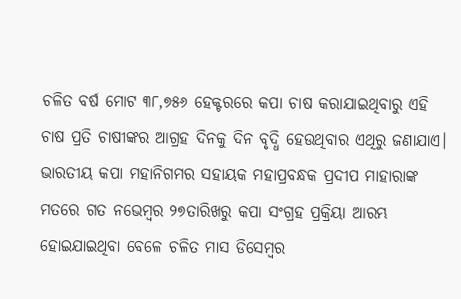ଚଳିତ ବର୍ଷ ମୋଟ ୩୮,୭୫୬ ହେକ୍ଟରରେ କପା ଚାଷ କରାଯାଇଥିବାରୁ ଏହି ଚାଷ ପ୍ରତି ଚାଷୀଙ୍କର ଆଗ୍ରହ ଦିନକୁ ଦିନ ବୃଦ୍ଧି ହେଉଥିବାର ଏଥିରୁ ଜଣାଯାଏ। ଭାରତୀୟ କପା ମହାନିଗମର ସହାୟକ ମହାପ୍ରବନ୍ଧକ ପ୍ରଦୀପ ମାହାରାଙ୍କ ମତରେ ଗତ ନଭେମ୍ବର ୨୭ତାରିଖରୁ କପା ସଂଗ୍ରହ ପ୍ରକ୍ରିୟା ଆରମ୍ଭ ହୋଇଯାଇଥିବା ବେଳେ ଚଳିତ ମାସ ଡିସେମ୍ବର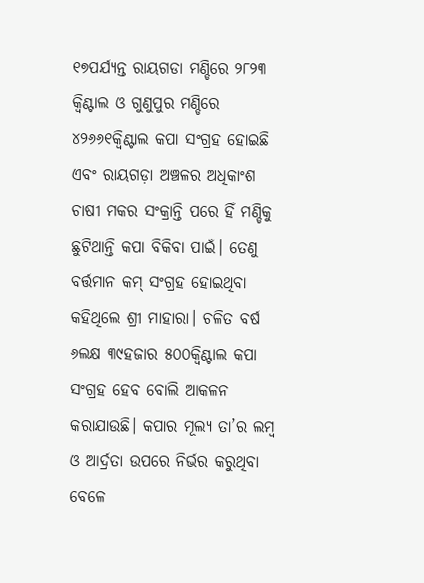୧୭ପର୍ଯ୍ୟନ୍ତ ରାୟଗଡା ମଣ୍ଡିରେ ୨୮୨୩ କ୍ୱିଣ୍ଟାଲ ଓ ଗୁଣୁପୁର ମଣ୍ଡିରେ ୪୨୬୬୧କ୍ୱିଣ୍ଟାଲ କପା ସଂଗ୍ରହ ହୋଇଛି ଏବଂ ରାୟଗଡ଼ା ଅଞ୍ଚଳର ଅଧିକାଂଶ ଚାଷୀ ମକର ସଂକ୍ରାନ୍ତି ପରେ ହିଁ ମଣ୍ଡିକୁ ଛୁଟିଥାନ୍ତି କପା ବିକିବା ପାଇଁ। ତେଣୁ ବର୍ତ୍ତମାନ କମ୍‍ ସଂଗ୍ରହ ହୋଇଥିବା କହିଥିଲେ ଶ୍ରୀ ମାହାରା। ଚଳିତ ବର୍ଷ ୬ଲକ୍ଷ ୩୯ହଜାର ୫୦୦କ୍ୱିଣ୍ଟାଲ କପା ସଂଗ୍ରହ ହେବ ବୋଲି ଆକଳନ କରାଯାଉଛି। କପାର ମୂଲ୍ୟ ତା’ର ଲମ୍ବ ଓ ଆର୍ଦ୍ରତା ଉପରେ ନିର୍ଭର କରୁଥିବା ବେଳେ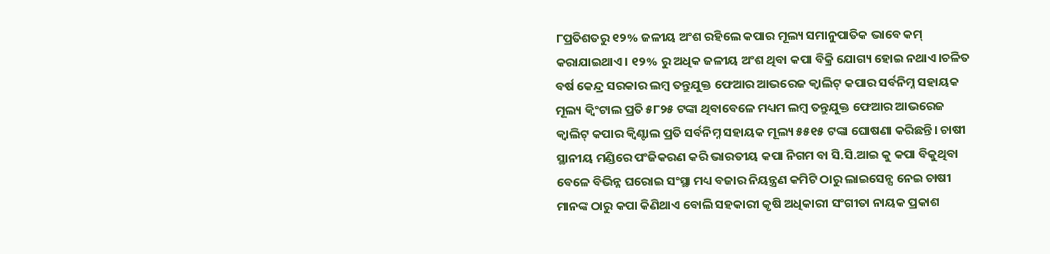୮ପ୍ରତିଶତରୁ ୧୨% ଜଳୀୟ ଅଂଶ ରହିଲେ କପାର ମୂଲ୍ୟ ସମାନୁପାତିକ ଭାବେ କମ୍‍ କରାଯାଇଥାଏ। ୧୨% ରୁ ଅଧିକ ଜଳୀୟ ଅଂଶ ଥିବା କପା ବିକ୍ରି ଯୋଗ୍ୟ ହୋଇ ନଥାଏ।ଚଳିତ ବର୍ଷ କେନ୍ଦ୍ର ସରକାର ଲମ୍ବ ତନ୍ତୁଯୁକ୍ତ ଫେଆର ଆଭରେଜ କ୍ୱାଲିଟ୍‍ କପାର ସର୍ବନିମ୍ନ ସହାୟକ ମୂଲ୍ୟ କ୍ୱିଂଟାଲ ପ୍ରତି ୫୮୨୫ ଟଙ୍କା ଥିବାବେଳେ ମଧ୍ୟମ ଲମ୍ବ ତନ୍ତୁଯୁକ୍ତ ଫେଆର ଆଭରେଜ କ୍ୱାଲିଟ୍‍ କପାର କ୍ୱିଣ୍ଟାଲ ପ୍ରତି ସର୍ବନିମ୍ନ ସହାୟକ ମୂଲ୍ୟ ୫୫୧୫ ଟଙ୍କା ଘୋଷଣା କରିଛନ୍ତି। ଚାଷୀ ସ୍ଥାନୀୟ ମଣ୍ଡିରେ ପଂଜିକରଣ କରି ଭାରତୀୟ କପା ନିଗମ ବା ସି.ସି.ଆଇ କୁ କପା ବିକୁଥିବା ବେଳେ ବିଭିନ୍ନ ଘରୋଇ ସଂସ୍ଥା ମଧ୍ୟ ବଜାର ନିୟନ୍ତ୍ରଣ କମିଟି ଠାରୁ ଲାଇସେନ୍ସ ନେଇ ଚାଷୀ ମାନଙ୍କ ଠାରୁ କପା କିଣିଥାଏ ବୋଲି ସହକାରୀ କୃଷି ଅଧିକାରୀ ସଂଗୀତା ନାୟକ ପ୍ରକାଶ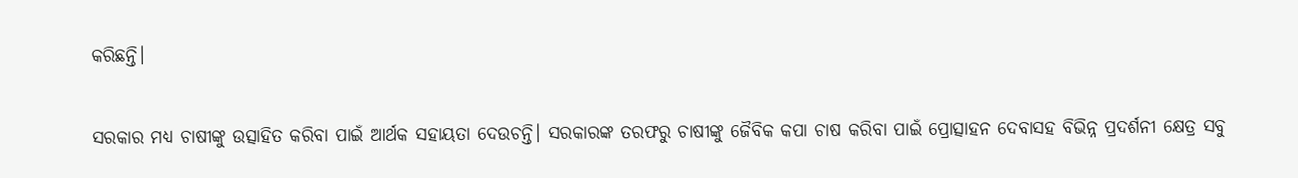କରିଛନ୍ତି।

ସରକାର ମଧ୍ୟ ଚାଷୀଙ୍କୁ ଉତ୍ସାହିତ କରିବା ପାଇଁ ଆର୍ଥକ ସହାୟତା ଦେଉଚନ୍ତି। ସରକାରଙ୍କ ତରଫରୁ ଚାଷୀଙ୍କୁ ଜୈବିକ କପା ଚାଷ କରିବା ପାଇଁ ପ୍ରୋତ୍ସାହନ ଦେବାସହ ବିଭିନ୍ନ ପ୍ରଦର୍ଶନୀ କ୍ଷେତ୍ର ସବୁ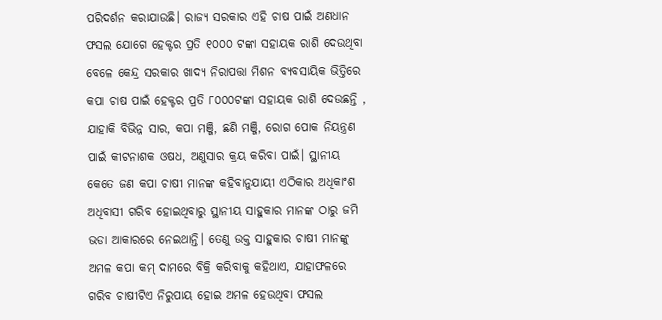ପରିଦର୍ଶନ କରାଯାଉଛି। ରାଜ୍ୟ ସରକାର ଏହି ଚାଷ ପାଇଁ ଅଣଧାନ ଫସଲ ଯୋଗେ ହେକ୍ଟର ପ୍ରତି ୧୦୦୦ ଟଙ୍କା ସହାୟକ ରାଶି ଦେଉଥିବା ବେଳେ କେନ୍ଦ୍ର ସରକାର ଖାଦ୍ୟ ନିରାପତ୍ତା ମିଶନ ବ୍ୟବସାୟିକ ଭିତ୍ତିରେ କପା ଚାଷ ପାଇଁ ହେକ୍ଟର ପ୍ରତି ୮୦୦୦ଟଙ୍କା ସହାୟକ ରାଶି ଦେଉଛନ୍ତି , ଯାହାକି ବିଭିନ୍ନ ସାର, କପା ମଞ୍ଜି, ଛଣି ମଞ୍ଜି, ରୋଗ ପୋକ ନିୟନ୍ତ୍ରଣ ପାଇଁ କୀଟନାଶକ ଓଷଧ, ଅଣୁସାର କ୍ରୟ କରିବା ପାଇଁ। ସ୍ଥାନୀୟ କେତେ ଜଣ କପା ଚାଷୀ ମାନଙ୍କ କହିବାନୁଯାୟୀ ଏଠିକାର ଅଧିକାଂଶ ଅଧିବାସୀ ଗରିବ ହୋଇଥିବାରୁ ସ୍ଥାନୀୟ ସାହୁକାର ମାନଙ୍କ ଠାରୁ ଜମି ଭଡା ଆକାରରେ ନେଇଥାନ୍ତି। ତେଣୁ ଉକ୍ତ ସାହୁକାର ଚାଷୀ ମାନଙ୍କୁ ଅମଳ କପା କମ୍‍ ଦାମରେ ବିକ୍ରି କରିବାକୁ କହିଥାଏ, ଯାହାଫଳରେ ଗରିବ ଚାଷୀଟିଏ ନିରୁପାୟ ହୋଇ ଅମଳ ହେଉଥିବା ଫସଲ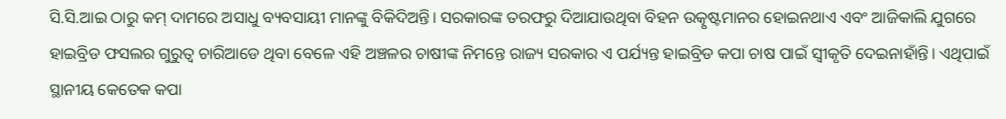ସି.ସି.ଆଇ ଠାରୁ କମ୍‍ ଦାମରେ ଅସାଧୁ ବ୍ୟବସାୟୀ ମାନଙ୍କୁ ବିକିଦିଅନ୍ତି। ସରକାରଙ୍କ ତରଫରୁ ଦିଆଯାଉଥିବା ବିହନ ଉତ୍କୃଷ୍ଟମାନର ହୋଇନଥାଏ ଏବଂ ଆଜିକାଲି ଯୁଗରେ ହାଇବ୍ରିଡ ଫସଲର ଗୁରୁତ୍ୱ ଚାରିଆଡେ ଥିବା ବେଳେ ଏହି ଅଞ୍ଚଳର ଚାଷୀଙ୍କ ନିମନ୍ତେ ରାଜ୍ୟ ସରକାର ଏ ପର୍ଯ୍ୟନ୍ତ ହାଇବ୍ରିଡ କପା ଚାଷ ପାଇଁ ସ୍ୱୀକୃତି ଦେଇନାହାଁନ୍ତି। ଏଥିପାଇଁ ସ୍ଥାନୀୟ କେତେକ କପା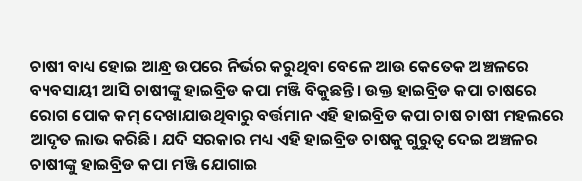ଚାଷୀ ବାଧ୍ୟ ହୋଇ ଆନ୍ଧ୍ର ଉପରେ ନିର୍ଭର କରୁଥିବା ବେଳେ ଆଉ କେତେକ ଅଞ୍ଚଳରେ ବ୍ୟବସାୟୀ ଆସି ଚାଷୀଙ୍କୁ ହାଇବ୍ରିଡ କପା ମଞ୍ଜି ବିକୁଛନ୍ତି। ଉକ୍ତ ହାଇବ୍ରିଡ କପା ଚାଷରେ ରୋଗ ପୋକ କମ୍‍ ଦେଖାଯାଉଥିବାରୁ ବର୍ତ୍ତମାନ ଏହି ହାଇବ୍ରିଡ କପା ଚାଷ ଚାଷୀ ମହଲରେ ଆଦୃତ ଲାଭ କରିଛି। ଯଦି ସରକାର ମଧ୍ୟ ଏହି ହାଇବ୍ରିଡ ଚାଷକୁ ଗୁରୁତ୍ୱ ଦେଇ ଅଞ୍ଚଳର ଚାଷୀଙ୍କୁ ହାଇବ୍ରିଡ କପା ମଞ୍ଜି ଯୋଗାଇ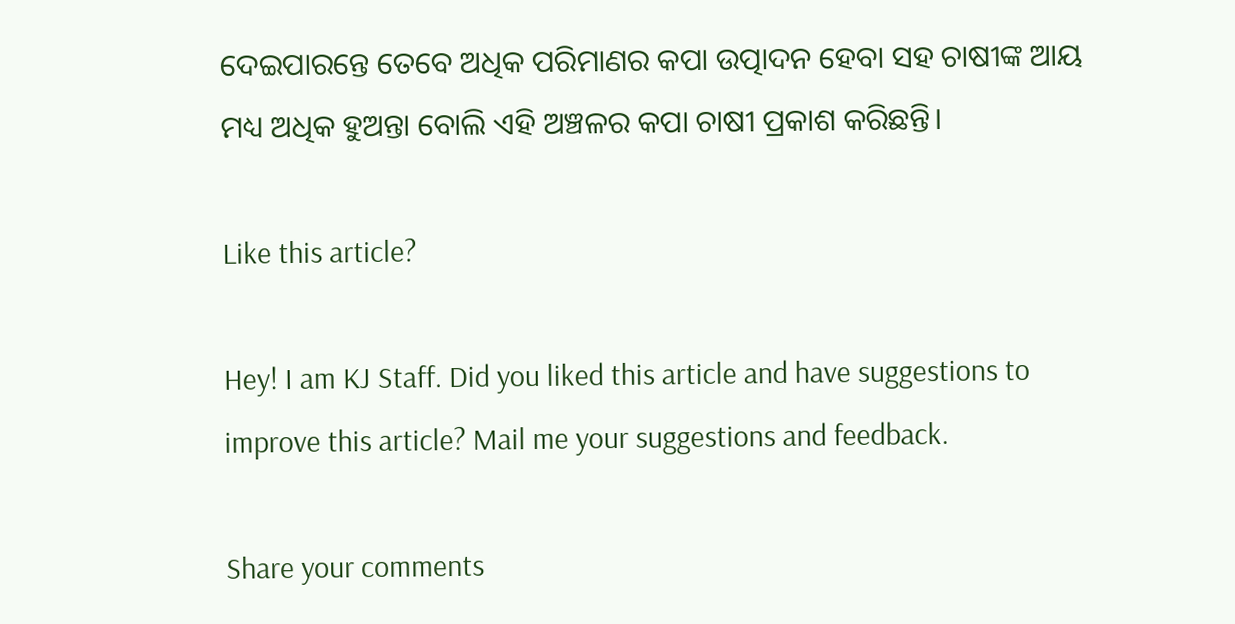ଦେଇପାରନ୍ତେ ତେବେ ଅଧିକ ପରିମାଣର କପା ଉତ୍ପାଦନ ହେବା ସହ ଚାଷୀଙ୍କ ଆୟ ମଧ୍ୟ ଅଧିକ ହୁଅନ୍ତା ବୋଲି ଏହି ଅଞ୍ଚଳର କପା ଚାଷୀ ପ୍ରକାଶ କରିଛନ୍ତି।

Like this article?

Hey! I am KJ Staff. Did you liked this article and have suggestions to improve this article? Mail me your suggestions and feedback.

Share your comments